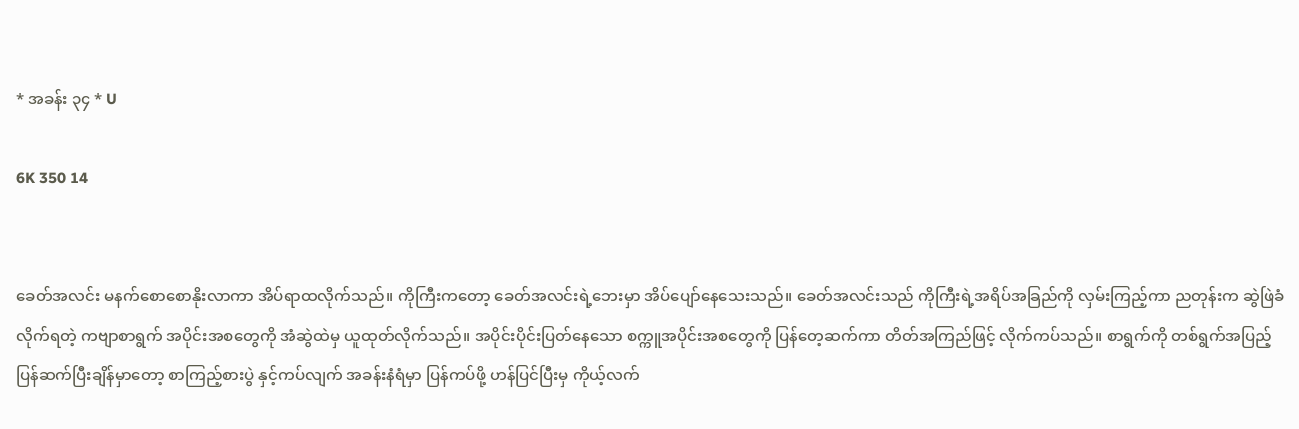* အခန်း ၃၄ * U

6K 350 14


ခေတ်အလင်း မနက်စောစောနိုးလာကာ အိပ်ရာထလိုက်သည်။ ကိုကြီးကတော့ ခေတ်အလင်းရဲ့ဘေးမှာ အိပ်ပျော်နေသေးသည်။ ခေတ်အလင်းသည် ကိုကြီးရဲ့အရိပ်အခြည်ကို လှမ်းကြည့်ကာ ညတုန်းက ဆွဲဖြဲခံလိုက်ရတဲ့ ကဗျာစာရွက် အပိုင်းအစတွေကို အံဆွဲထဲမှ ယူထုတ်လိုက်သည်။ အပိုင်းပိုင်းပြတ်နေသော စက္ကူအပိုင်းအစတွေကို ပြန်တေ့ဆက်ကာ တိတ်အကြည်ဖြင့် လိုက်ကပ်သည်။ စာရွက်ကို တစ်ရွက်အပြည့် ပြန်ဆက်ပြီးချိန်မှာတော့ စာကြည့်စားပွဲ နှင့်ကပ်လျက် အခန်းနံရံမှာ ပြန်ကပ်ဖို့ ဟန်ပြင်ပြီးမှ ကိုယ့်လက်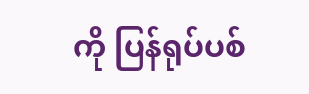ကို ပြန်ရုပ်ပစ်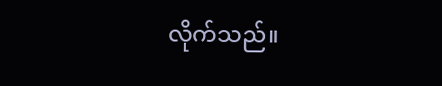လိုက်သည်။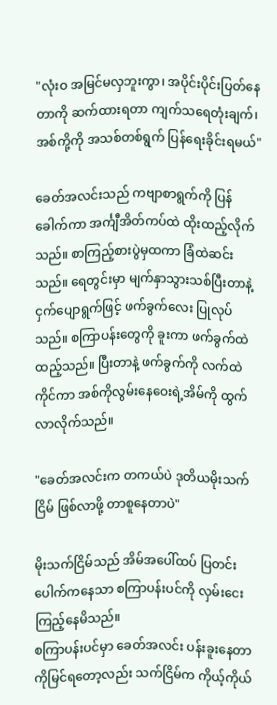"လုံးဝ အမြင်မလှဘူးကွာ၊ အပိုင်းပိုင်းပြတ်နေတာကို ဆက်ထားရတာ ကျက်သရေတုံးချက်၊ အစ်ကို့ကို အသစ်တစ်ရွက် ပြန်ရေးခိုင်းရမယ်"

ခေတ်အလင်းသည် ကဗျာစာရွက်ကို ပြန်ခေါက်ကာ အင်္ကျီအိတ်ကပ်ထဲ ထိုးထည့်လိုက်သည်။ စာကြည့်စားပွဲမှထကာ ခြံထဲဆင်းသည်။ ရေတွင်းမှာ မျက်နှာသွားသစ်ပြီးတာနဲ့ ငှက်ပျောရွက်ဖြင့် ဖက်ခွက်လေး ပြုလုပ်သည်။ စကြာပန်းတွေကို ခူးကာ ဖက်ခွက်ထဲထည့်သည်။ ပြီးတာနဲ့ ဖက်ခွက်ကို လက်ထဲကိုင်ကာ အစ်ကိုလွမ်းနေဝေးရဲ့အိမ်ကို ထွက်လာလိုက်သည်။

"ခေတ်အလင်းက တကယ်ပဲ ဒုတိယမိုးသက်ငြိမ် ဖြစ်လာဖို့ တာစူနေတာပဲ"

မိုးသက်ငြိမ်သည် အိမ်အပေါ်ထပ် ပြတင်းပေါက်ကနေသာ စကြာပန်းပင်ကို လှမ်းငေးကြည့်နေမိသည်။
စကြာပန်းပင်မှာ ခေတ်အလင်း ပန်းခူးနေတာကိုမြင်ရတော့လည်း သက်ငြိမ်က ကိုယ့်ကိုယ်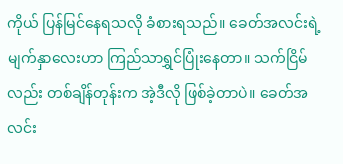ကိုယ် ပြန်မြင်နေရသလို ခံစားရသည်။ ခေတ်အလင်းရဲ့ မျက်နှာလေးဟာ ကြည်သာရွှင်ပြုံးနေတာ။ သက်ငြိမ်လည်း တစ်ချိန်တုန်းက အဲ့ဒီလို ဖြစ်ခဲ့တာပဲ။ ခေတ်အလင်း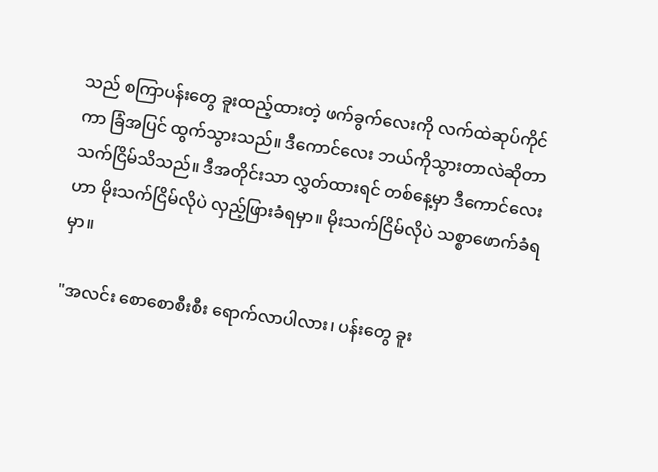သည် စကြာပန်းတွေ ခူးထည့်ထားတဲ့ ဖက်ခွက်လေးကို လက်ထဲဆုပ်ကိုင်ကာ ခြံအပြင် ထွက်သွားသည်။ ဒီကောင်လေး ဘယ်ကိုသွားတာလဲဆိုတာ သက်ငြိမ်သိသည်။ ဒီအတိုင်းသာ လွှတ်ထားရင် တစ်နေ့မှာ ဒီကောင်လေးဟာ မိုးသက်ငြိမ်လိုပဲ လှည့်ဖြားခံရမှာ။ မိုးသက်ငြိမ်လိုပဲ သစ္စာဖောက်ခံရမှာ။

"အလင်း စောစောစီးစီး ရောက်လာပါလား၊ ပန်းတွေ ခူး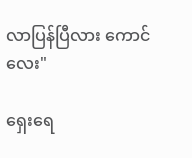လာပြန်ပြီလား ကောင်လေး"

ရှေးရေ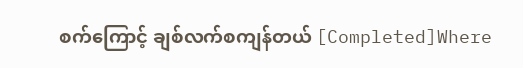စက်ကြောင့် ချစ်လက်စကျန်တယ် [Completed]Where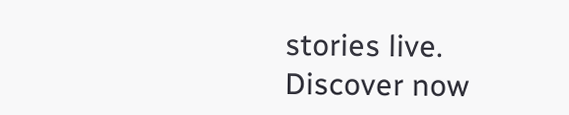stories live. Discover now